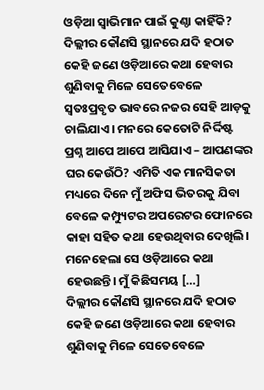ଓଡ଼ିଆ ସ୍ୱାଭିମାନ ପାଇଁ କୁଣ୍ଠା କାହିଁକି?
ଦିଲ୍ଲୀର କୌଣସି ସ୍ଥାନରେ ଯଦି ହଠାତ କେହି ଜଣେ ଓଡ଼ିଆରେ କଥା ହେବାର ଶୁଣିବାକୁ ମିଳେ ସେତେବେଳେ ସ୍ୱତଃପ୍ରବୃତ ଭାବରେ ନଜର ସେହି ଆଡ଼କୁ ଚାଲିଯାଏ। ମନରେ କେତୋଟି ନିର୍ଦ୍ଦିଷ୍ଟ ପ୍ରଶ୍ନ ଆପେ ଆପେ ଆସିଯାଏ – ଆପଣଙ୍କର ଘର କେଉଁଠି? ଏମିତି ଏକ ମାନସିକତା ମଧ୍ୟରେ ଦିନେ ମୁଁ ଅଫିସ ଭିତରକୁ ଯିବା ବେଳେ କମ୍ପ୍ୟୁଟର ଅପରେଟର ଫୋନରେ କାହା ସହିତ କଥା ହେଉଥିବାର ଦେଖିଲି। ମନେହେଲା ସେ ଓଡ଼ିଆରେ କଥା ହେଉଛନ୍ତି। ମୁଁ କିଛିସମୟ […]
ଦିଲ୍ଲୀର କୌଣସି ସ୍ଥାନରେ ଯଦି ହଠାତ କେହି ଜଣେ ଓଡ଼ିଆରେ କଥା ହେବାର ଶୁଣିବାକୁ ମିଳେ ସେତେବେଳେ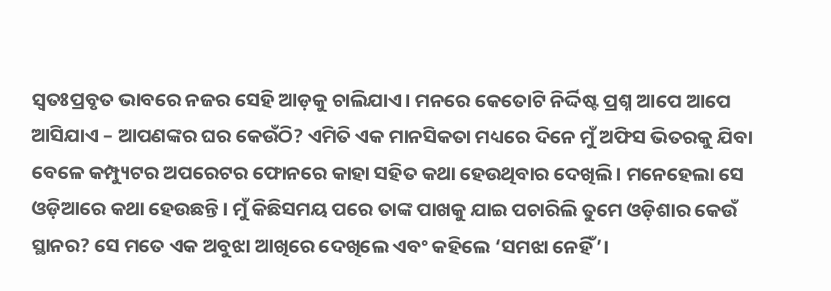ସ୍ୱତଃପ୍ରବୃତ ଭାବରେ ନଜର ସେହି ଆଡ଼କୁ ଚାଲିଯାଏ। ମନରେ କେତୋଟି ନିର୍ଦ୍ଦିଷ୍ଟ ପ୍ରଶ୍ନ ଆପେ ଆପେ ଆସିଯାଏ – ଆପଣଙ୍କର ଘର କେଉଁଠି? ଏମିତି ଏକ ମାନସିକତା ମଧ୍ୟରେ ଦିନେ ମୁଁ ଅଫିସ ଭିତରକୁ ଯିବା ବେଳେ କମ୍ପ୍ୟୁଟର ଅପରେଟର ଫୋନରେ କାହା ସହିତ କଥା ହେଉଥିବାର ଦେଖିଲି। ମନେହେଲା ସେ ଓଡ଼ିଆରେ କଥା ହେଉଛନ୍ତି। ମୁଁ କିଛିସମୟ ପରେ ତାଙ୍କ ପାଖକୁ ଯାଇ ପଚାରିଲି ତୁମେ ଓଡ଼ିଶାର କେଉଁ ସ୍ଥାନର? ସେ ମତେ ଏକ ଅବୁଝା ଆଖିରେ ଦେଖିଲେ ଏବଂ କହିଲେ ‘ସମଝା ନେହିଁ’।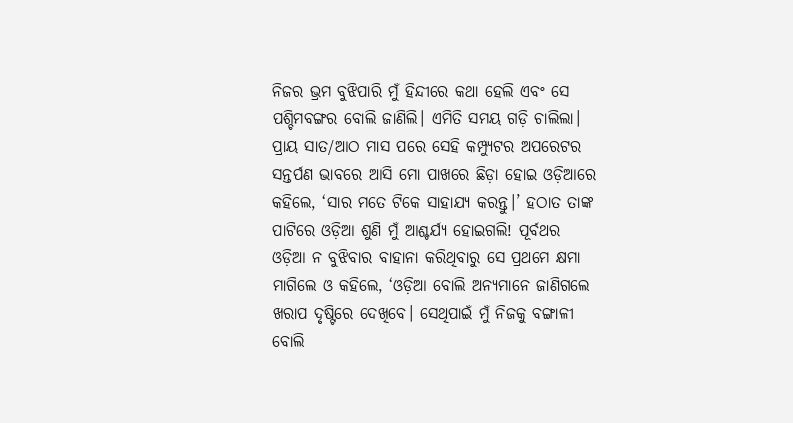ନିଜର ଭ୍ରମ ବୁଝିପାରି ମୁଁ ହିନ୍ଦୀରେ କଥା ହେଲି ଏବଂ ସେ ପଶ୍ଚିମବଙ୍ଗର ବୋଲି ଜାଣିଲି। ଏମିତି ସମୟ ଗଡ଼ି ଚାଲିଲା। ପ୍ରାୟ ସାତ/ଆଠ ମାସ ପରେ ସେହି କମ୍ପ୍ୟୁଟର ଅପରେଟର ସନ୍ତର୍ପଣ ଭାବରେ ଆସି ମୋ ପାଖରେ ଛିଡ଼ା ହୋଇ ଓଡ଼ିଆରେ କହିଲେ, ‘ସାର ମତେ ଟିକେ ସାହାଯ୍ୟ କରନ୍ତୁ।’ ହଠାତ ତାଙ୍କ ପାଟିରେ ଓଡ଼ିଆ ଶୁଣି ମୁଁ ଆଶ୍ଚର୍ଯ୍ୟ ହୋଇଗଲି! ପୂର୍ବଥର ଓଡ଼ିଆ ନ ବୁଝିବାର ବାହାନା କରିଥିବାରୁ ସେ ପ୍ରଥମେ କ୍ଷମା ମାଗିଲେ ଓ କହିଲେ, ‘ଓଡ଼ିଆ ବୋଲି ଅନ୍ୟମାନେ ଜାଣିଗଲେ ଖରାପ ଦୃଷ୍ଟିରେ ଦେଖିବେ। ସେଥିପାଇଁ ମୁଁ ନିଜକୁ ବଙ୍ଗାଳୀ ବୋଲି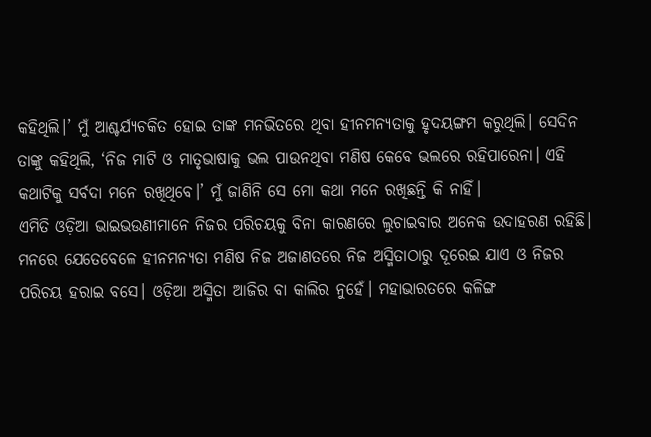କହିଥିଲି।’ ମୁଁ ଆଶ୍ଚର୍ଯ୍ୟଚକିତ ହୋଇ ତାଙ୍କ ମନଭିତରେ ଥିବା ହୀନମନ୍ୟତାକୁ ହୃଦୟଙ୍ଗମ କରୁଥିଲି। ସେଦିନ ତାଙ୍କୁ କହିଥିଲି, ‘ନିଜ ମାଟି ଓ ମାତୃଭାଷାକୁ ଭଲ ପାଉନଥିବା ମଣିଷ କେବେ ଭଲରେ ରହିପାରେନା। ଏହି କଥାଟିକୁ ସର୍ବଦା ମନେ ରଖିଥିବେ।’ ମୁଁ ଜାଣିନି ସେ ମୋ କଥା ମନେ ରଖିଛନ୍ତି କି ନାହିଁ।
ଏମିତି ଓଡ଼ିଆ ଭାଇଭଉଣୀମାନେ ନିଜର ପରିଚୟକୁ ବିନା କାରଣରେ ଲୁଚାଇବାର ଅନେକ ଉଦାହରଣ ରହିଛି। ମନରେ ଯେତେବେଳେ ହୀନମନ୍ୟତା ମଣିଷ ନିଜ ଅଜାଣତରେ ନିଜ ଅସ୍ମିତାଠାରୁ ଦୂରେଇ ଯାଏ ଓ ନିଜର ପରିଚୟ ହରାଇ ବସେ। ଓଡ଼ିଆ ଅସ୍ମିତା ଆଜିର ବା କାଲିର ନୁହେଁ। ମହାଭାରତରେ କଳିଙ୍ଗ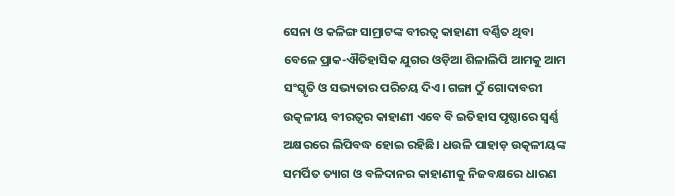ସେନା ଓ କଳିଙ୍ଗ ସାମ୍ରାଟଙ୍କ ବୀରତ୍ୱ କାହାଣୀ ବର୍ଣ୍ଣିତ ଥିବା ବେଳେ ପ୍ରାକ-ଐତିହାସିକ ଯୁଗର ଓଡ଼ିଆ ଶିଳାଲିପି ଆମକୁ ଆମ ସଂସ୍କୃତି ଓ ସଭ୍ୟତାର ପରିଚୟ ଦିଏ। ଗଙ୍ଗା ଠୁଁ ଗୋଦାବରୀ ଉତ୍କଳୀୟ ବୀରତ୍ୱର କାହାଣୀ ଏବେ ବି ଇତିହାସ ପୃଷ୍ଠାରେ ସ୍ୱର୍ଣ୍ଣ ଅକ୍ଷରରେ ଲିପିବଦ୍ଧ ହୋଇ ରହିଛି। ଧଉଳି ପାହାଡ଼ ଉତ୍କଳୀୟଙ୍କ ସମର୍ପିତ ତ୍ୟାଗ ଓ ବଳିଦାନର କାହାଣୀକୁ ନିଜବକ୍ଷରେ ଧାରଣ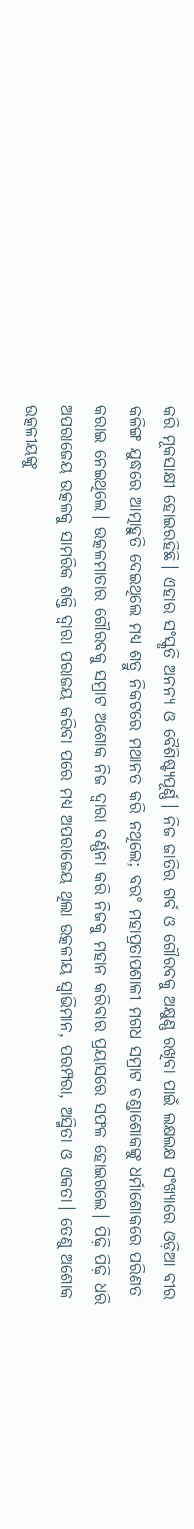କରି ମୂକସାକ୍ଷୀ ହୋଇରହିଛି। ଏହାର ସଂସ୍କୃତି ଅନନ୍ୟ ଓ ବୈଶିଷ୍ଟ୍ୟପୂର୍ଣ୍ଣ। ନିଜ ଜାତିର ଗର୍ବ ଓ ଗୌରବକୁ ଅକ୍ଷୁଣ୍ଣ ରଖିବା ପାଇଁ ଲକ୍ଷଲକ୍ଷ ସଂଖ୍ୟାରେ ଓଡ଼ିଆ ବୀର କଳିଙ୍ଗ ଯୁଦ୍ଧରେ ଆତ୍ମାହୁତି ଦେଇଥିଲେ ମଧ୍ୟ ଶତ୍ରୁ ନିକଟରେ ମଥାନତ କରି ନଥିଲେ; ବରଂ ମହାପ୍ରତାପଶାଳୀ ମଗଧ ସମ୍ରାଟ ଚଣ୍ଡାଶୋକଙ୍କୁ ଧର୍ମାଶୋକରେ ପରିଣତ କରାଇ ନେଇଥିଲେ। ଉତ୍କଳମାତାର ଗୌରବକୁ ସମ୍ରାଟ ଅଶୋକ ନିଜ ଦ୍ୱାରା ବର୍ଣ୍ଣନା କରି ନିଜକୁ ମହାନ କରିବାର ପ୍ରୟାସରେ ସଫଳ ହୋଇଗଲେ। ପିଢ଼ି ପିଢ଼ି ଧରି ଅପରାଜେୟ ଉତ୍କଳକୁ ସାମରିକ ଶକ୍ତି ଦ୍ୱାରା ପରାଜୟ କରିବା ପରେ ମଧ୍ୟ ଅପରାଜେୟ ଥିଲା ଉତ୍କଳୀୟ ସ୍ୱାଭିମାନ, ପରମ୍ପରା, ଅସ୍ମିତା ଓ ଏକତା। ତେଣୁ ଅଶୋକ ଉତ୍କଳୀୟଙ୍କୁ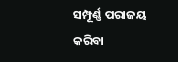ସମ୍ପୂର୍ଣ୍ଣ ପରାଜୟ କରିବା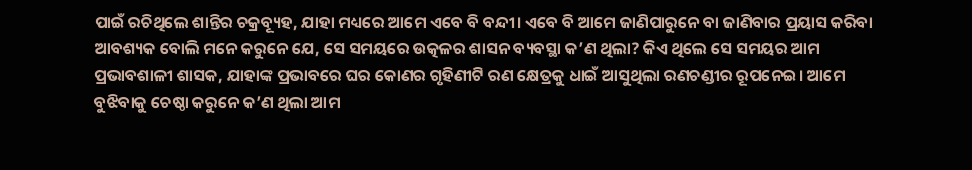ପାଇଁ ରଚିଥିଲେ ଶାନ୍ତିର ଚକ୍ରବ୍ୟୂହ, ଯାହା ମଧ୍ୟରେ ଆମେ ଏବେ ବି ବନ୍ଦୀ। ଏବେ ବି ଆମେ ଜାଣିପାରୁନେ ବା ଜାଣିବାର ପ୍ରୟାସ କରିବା ଆବଶ୍ୟକ ବୋଲି ମନେ କରୁନେ ଯେ, ସେ ସମୟରେ ଉତ୍କଳର ଶାସନ ବ୍ୟବସ୍ଥା କ’ଣ ଥିଲା? କିଏ ଥିଲେ ସେ ସମୟର ଆମ ପ୍ରଭାବଶାଳୀ ଶାସକ, ଯାହାଙ୍କ ପ୍ରଭାବରେ ଘର କୋଣର ଗୃହିଣୀଟି ରଣ କ୍ଷେତ୍ରକୁ ଧାଇଁ ଆସୁଥିଲା ରଣଚଣ୍ଡୀର ରୂପନେଇ। ଆମେ ବୁଝିବାକୁ ଚେଷ୍ଠା କରୁନେ କ’ଣ ଥିଲା ଆମ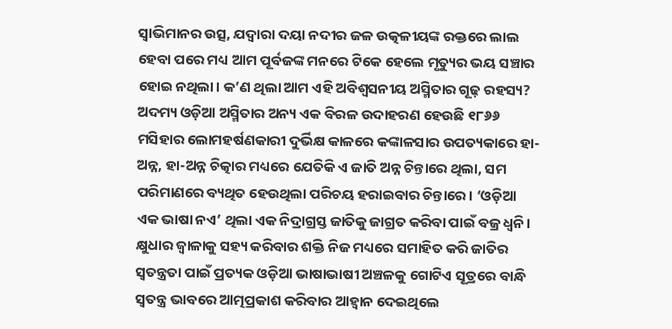ସ୍ୱାଭିମାନର ଉତ୍ସ, ଯଦ୍ୱାରା ଦୟା ନଦୀର ଜଳ ଉତ୍କଳୀୟଙ୍କ ରକ୍ତରେ ଲାଲ ହେବା ପରେ ମଧ୍ୟ ଆମ ପୂର୍ବଜଙ୍କ ମନରେ ଟିକେ ହେଲେ ମୃତ୍ୟୁର ଭୟ ସଞ୍ଚାର ହୋଇ ନଥିଲା। କ’ଣ ଥିଲା ଆମ ଏହି ଅବିଶ୍ୱସନୀୟ ଅସ୍ମିତାର ଗୂଢ଼ ରହସ୍ୟ?
ଅଦମ୍ୟ ଓଡ଼ିଆ ଅସ୍ମିତାର ଅନ୍ୟ ଏକ ବିରଳ ଉଦାହରଣ ହେଉଛି ୧୮୬୬ ମସିହାର ଲୋମହର୍ଷଣକାରୀ ଦୁର୍ଭିକ୍ଷ କାଳରେ କଙ୍କାଳସାର ଉପତ୍ୟକାରେ ହା-ଅନ୍ନ, ହା-ଅନ୍ନ ଚିତ୍କାର ମଧ୍ୟରେ ଯେତିକି ଏ ଜାତି ଅନ୍ନ ଚିନ୍ତାରେ ଥିଲା, ସମ ପରିମାଣରେ ବ୍ୟଥିତ ହେଉଥିଲା ପରିଚୟ ହରାଇବାର ଚିନ୍ତାରେ। ‘ଓଡ଼ିଆ ଏକ ଭାଷା ନଏ’ ଥିଲା ଏକ ନିଦ୍ରାଗ୍ରସ୍ତ ଜାତିକୁ ଜାଗ୍ରତ କରିବା ପାଇଁ ବଜ୍ର ଧ୍ୱନି। କ୍ଷୁଧାର ଜ୍ୱାଳାକୁ ସହ୍ୟ କରିବାର ଶକ୍ତି ନିଜ ମଧ୍ୟରେ ସମାହିତ କରି ଜାତିର ସ୍ୱତନ୍ତ୍ରତା ପାଇଁ ପ୍ରତ୍ୟକ ଓଡ଼ିଆ ଭାଷାଭାଷୀ ଅଞ୍ଚଳକୁ ଗୋଟିଏ ସୂତ୍ରରେ ବାନ୍ଧି ସ୍ୱତନ୍ତ୍ର ଭାବରେ ଆତ୍ମପ୍ରକାଶ କରିବାର ଆହ୍ୱାନ ଦେଇଥିଲେ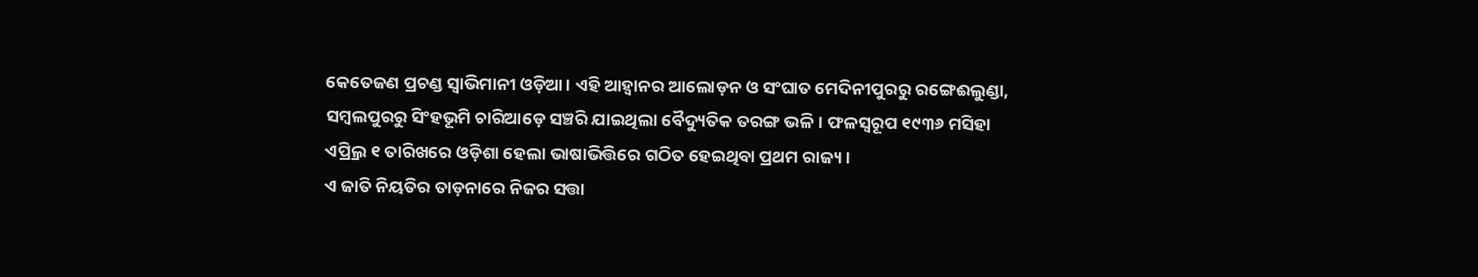କେତେଜଣ ପ୍ରଚଣ୍ଡ ସ୍ୱାଭିମାନୀ ଓଡ଼ିଆ। ଏହି ଆହ୍ୱାନର ଆଲୋଡ଼ନ ଓ ସଂଘାତ ମେଦିନୀପୁରରୁ ରଙ୍ଗେଈଲୁଣ୍ଡା, ସମ୍ୱଲପୁରରୁ ସିଂହଭୂମି ଚାରିଆଡ଼େ ସଞ୍ଚରି ଯାଇଥିଲା ବୈଦ୍ୟୁତିକ ତରଙ୍ଗ ଭଳି। ଫଳସ୍ୱରୂପ ୧୯୩୬ ମସିହା ଏପ୍ର୍ରିଲ ୧ ତାରିଖରେ ଓଡ଼ିଶା ହେଲା ଭାଷାଭିତ୍ତିରେ ଗଠିତ ହେଇଥିବା ପ୍ରଥମ ରାଜ୍ୟ।
ଏ ଜାତି ନିୟତିର ତାଡ଼ନାରେ ନିଜର ସତ୍ତା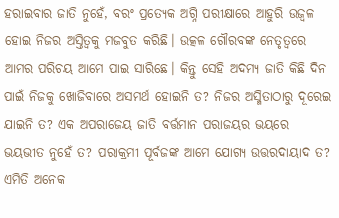ହରାଇବାର ଜାତି ନୁହେଁ, ବରଂ ପ୍ରତ୍ୟେକ ଅଗ୍ନି ପରୀକ୍ଷାରେ ଆହୁରି ଉଜ୍ୱଳ ହୋଇ ନିଜର ଅସ୍ତିତ୍ୱକୁ ମଜବୁତ କରିଛି। ଉତ୍କଳ ଗୌରବଙ୍କ ନେତୃତ୍ୱରେ ଆମର ପରିଚୟ ଆମେ ପାଇ ସାରିଛେ। କିନ୍ତୁ ସେହି ଅଦମ୍ୟ ଜାତି କିଛି ଦିନ ପାଇଁ ନିଜକୁ ଖୋଜିବାରେ ଅସମର୍ଥ ହୋଇନି ତ? ନିଜର ଅସ୍ମିତାଠାରୁ ଦୂରେଇ ଯାଇନି ତ? ଏକ ଅପରାଜେୟ ଜାତି ବର୍ତ୍ତମାନ ପରାଜୟର ଭୟରେ ଭୟଭୀତ ନୁହେଁ ତ? ପରାକ୍ରମୀ ପୂର୍ବଜଙ୍କ ଆମେ ଯୋଗ୍ୟ ଉତ୍ତରଦାୟାଦ ତ? ଏମିତି ଅନେକ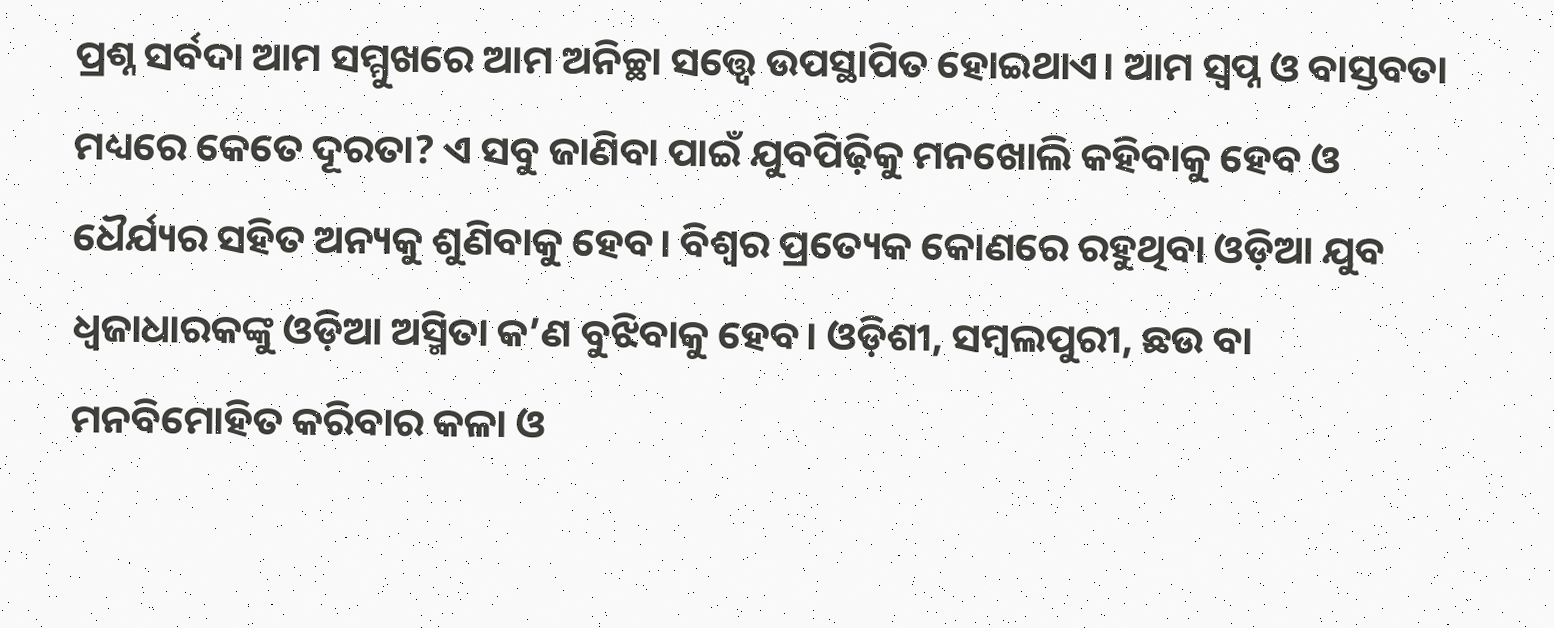ପ୍ରଶ୍ନ ସର୍ବଦା ଆମ ସମ୍ମୁଖରେ ଆମ ଅନିଚ୍ଛା ସତ୍ତ୍ବେ ଉପସ୍ଥାପିତ ହୋଇଥାଏ। ଆମ ସ୍ୱପ୍ନ ଓ ବାସ୍ତବତା ମଧ୍ୟରେ କେତେ ଦୂରତା? ଏ ସବୁ ଜାଣିବା ପାଇଁ ଯୁବପିଢ଼ିକୁ ମନଖୋଲି କହିବାକୁ ହେବ ଓ ଧୈର୍ଯ୍ୟର ସହିତ ଅନ୍ୟକୁ ଶୁଣିବାକୁ ହେବ। ବିଶ୍ୱର ପ୍ରତ୍ୟେକ କୋଣରେ ରହୁଥିବା ଓଡ଼ିଆ ଯୁବ ଧ୍ୱଜାଧାରକଙ୍କୁ ଓଡ଼ିଆ ଅସ୍ମିତା କ’ଣ ବୁଝିବାକୁ ହେବ। ଓଡ଼ିଶୀ, ସମ୍ୱଲପୁରୀ, ଛଉ ବା ମନବିମୋହିତ କରିବାର କଳା ଓ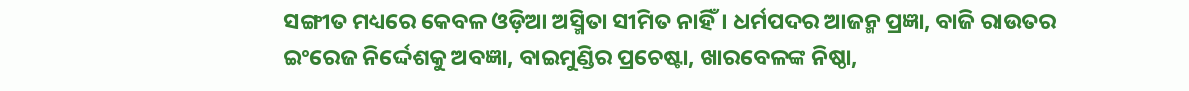ସଙ୍ଗୀତ ମଧ୍ୟରେ କେବଳ ଓଡ଼ିଆ ଅସ୍ମିତା ସୀମିତ ନାହିଁ। ଧର୍ମପଦର ଆଜନ୍ମ ପ୍ରଜ୍ଞା, ବାଜି ରାଉତର ଇଂରେଜ ନିର୍ଦ୍ଦେଶକୁ ଅବଜ୍ଞା, ବାଇମୁଣ୍ଡିର ପ୍ରଚେଷ୍ଟା, ଖାରବେଳଙ୍କ ନିଷ୍ଠା,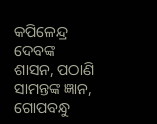କପିଳେନ୍ଦ୍ର ଦେବଙ୍କ ଶାସନ, ପଠାଣି ସାମନ୍ତଙ୍କ ଜ୍ଞାନ, ଗୋପବନ୍ଧୁ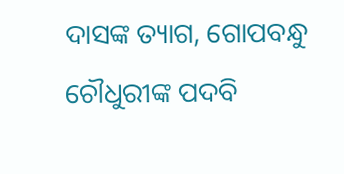ଦାସଙ୍କ ତ୍ୟାଗ, ଗୋପବନ୍ଧୁ ଚୌଧୁରୀଙ୍କ ପଦବି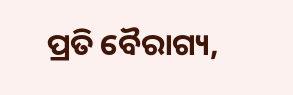ପ୍ରତି ବୈରାଗ୍ୟ,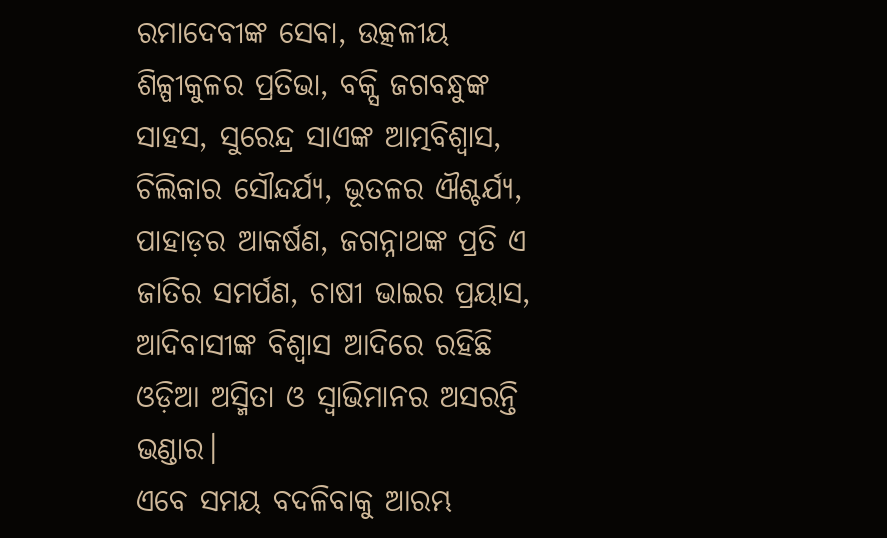ରମାଦେବୀଙ୍କ ସେବା, ଉତ୍କଳୀୟ ଶିଳ୍ପୀକୁଳର ପ୍ରତିଭା, ବକ୍ସି ଜଗବନ୍ଧୁଙ୍କ ସାହସ, ସୁରେନ୍ଦ୍ର ସାଏଙ୍କ ଆତ୍ମବିଶ୍ୱାସ, ଚିଲିକାର ସୌନ୍ଦର୍ଯ୍ୟ, ଭୂତଳର ଐଶ୍ଚର୍ଯ୍ୟ, ପାହାଡ଼ର ଆକର୍ଷଣ, ଜଗନ୍ନାଥଙ୍କ ପ୍ରତି ଏ ଜାତିର ସମର୍ପଣ, ଚାଷୀ ଭାଇର ପ୍ରୟାସ, ଆଦିବାସୀଙ୍କ ବିଶ୍ୱାସ ଆଦିରେ ରହିଛି ଓଡ଼ିଆ ଅସ୍ମିତା ଓ ସ୍ୱାଭିମାନର ଅସରନ୍ତି ଭଣ୍ଡାର।
ଏବେ ସମୟ ବଦଳିବାକୁ ଆରମ୍ଭ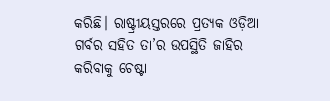କରିଛି। ରାଷ୍ଟ୍ରୀୟସ୍ତରରେ ପ୍ରତ୍ୟକ ଓଡ଼ିଆ ଗର୍ବର ସହିତ ତା’ର ଉପସ୍ଥିତି ଜାହିର କରିବାକୁ ଚେଷ୍ଟା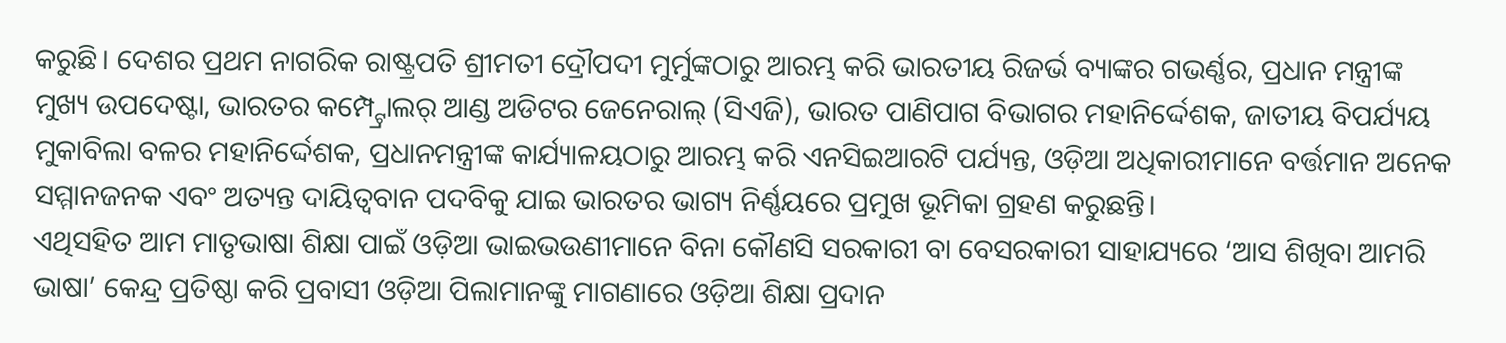କରୁଛି। ଦେଶର ପ୍ରଥମ ନାଗରିକ ରାଷ୍ଟ୍ରପତି ଶ୍ରୀମତୀ ଦ୍ରୌପଦୀ ମୁର୍ମୁଙ୍କଠାରୁ ଆରମ୍ଭ କରି ଭାରତୀୟ ରିଜର୍ଭ ବ୍ୟାଙ୍କର ଗଭର୍ଣ୍ଣର, ପ୍ରଧାନ ମନ୍ତ୍ରୀଙ୍କ ମୁଖ୍ୟ ଉପଦେଷ୍ଟା, ଭାରତର କମ୍ପ୍ଟ୍ରୋଲର୍ ଆଣ୍ଡ ଅଡିଟର ଜେନେରାଲ୍ (ସିଏଜି), ଭାରତ ପାଣିପାଗ ବିଭାଗର ମହାନିର୍ଦ୍ଦେଶକ, ଜାତୀୟ ବିପର୍ଯ୍ୟୟ ମୁକାବିଲା ବଳର ମହାନିର୍ଦ୍ଦେଶକ, ପ୍ରଧାନମନ୍ତ୍ରୀଙ୍କ କାର୍ଯ୍ୟାଳୟଠାରୁ ଆରମ୍ଭ କରି ଏନସିଇଆରଟି ପର୍ଯ୍ୟନ୍ତ, ଓଡ଼ିଆ ଅଧିକାରୀମାନେ ବର୍ତ୍ତମାନ ଅନେକ ସମ୍ମାନଜନକ ଏବଂ ଅତ୍ୟନ୍ତ ଦାୟିତ୍ୱବାନ ପଦବିକୁ ଯାଇ ଭାରତର ଭାଗ୍ୟ ନିର୍ଣ୍ଣୟରେ ପ୍ରମୁଖ ଭୂମିକା ଗ୍ରହଣ କରୁଛନ୍ତି।
ଏଥିସହିତ ଆମ ମାତୃଭାଷା ଶିକ୍ଷା ପାଇଁ ଓଡ଼ିଆ ଭାଇଭଉଣୀମାନେ ବିନା କୌଣସି ସରକାରୀ ବା ବେସରକାରୀ ସାହାଯ୍ୟରେ ‘ଆସ ଶିଖିବା ଆମରି ଭାଷା’ କେନ୍ଦ୍ର ପ୍ରତିଷ୍ଠା କରି ପ୍ରବାସୀ ଓଡ଼ିଆ ପିଲାମାନଙ୍କୁ ମାଗଣାରେ ଓଡ଼ିଆ ଶିକ୍ଷା ପ୍ରଦାନ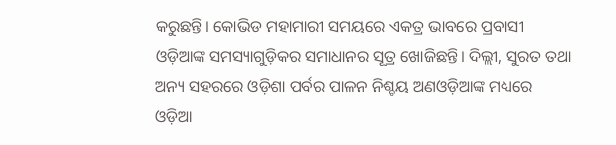କରୁଛନ୍ତି। କୋଭିଡ ମହାମାରୀ ସମୟରେ ଏକତ୍ର ଭାବରେ ପ୍ରବାସୀ ଓଡ଼ିଆଙ୍କ ସମସ୍ୟାଗୁଡ଼ିକର ସମାଧାନର ସୂତ୍ର ଖୋଜିଛନ୍ତି। ଦିଲ୍ଲୀ, ସୁରତ ତଥା ଅନ୍ୟ ସହରରେ ଓଡ଼ିଶା ପର୍ବର ପାଳନ ନିଶ୍ଚୟ ଅଣଓଡ଼ିଆଙ୍କ ମଧ୍ୟରେ ଓଡ଼ିଆ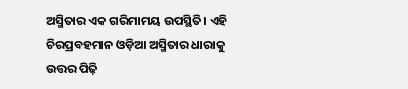ଅସ୍ମିତାର ଏକ ଗରିମାମୟ ଉପସ୍ଥିତି। ଏହି ଚିରପ୍ରବହମାନ ଓଡ଼ିଆ ଅସ୍ମିତାର ଧାରାକୁ ଉତ୍ତର ପିଢ଼ି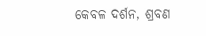କେବଳ ଦର୍ଶନ, ଶ୍ରବଣ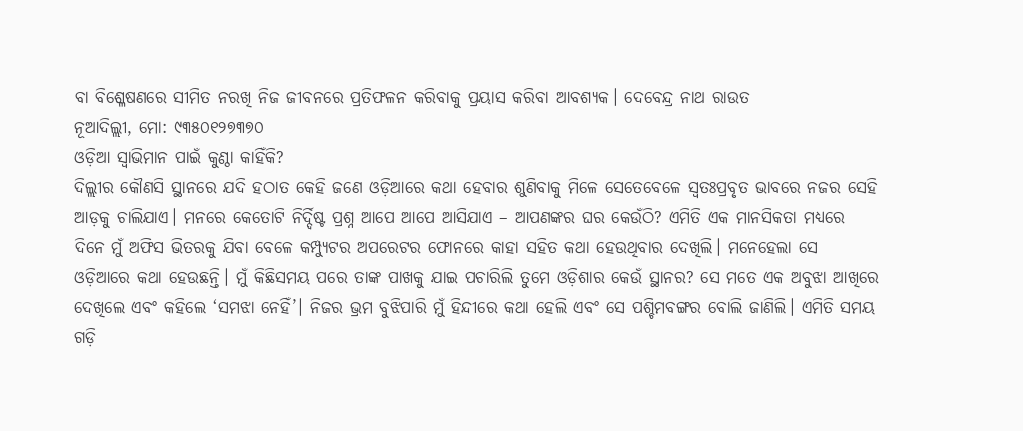ବା ବିଶ୍ଳେଷଣରେ ସୀମିତ ନରଖି ନିଜ ଜୀବନରେ ପ୍ରତିଫଳନ କରିବାକୁ ପ୍ରୟାସ କରିବା ଆବଶ୍ୟକ। ଦେବେନ୍ଦ୍ର ନାଥ ରାଉତ
ନୂଆଦିଲ୍ଲୀ, ମୋ: ୯୩୫୦୧୨୭୩୭୦
ଓଡ଼ିଆ ସ୍ୱାଭିମାନ ପାଇଁ କୁଣ୍ଠା କାହିଁକି?
ଦିଲ୍ଲୀର କୌଣସି ସ୍ଥାନରେ ଯଦି ହଠାତ କେହି ଜଣେ ଓଡ଼ିଆରେ କଥା ହେବାର ଶୁଣିବାକୁ ମିଳେ ସେତେବେଳେ ସ୍ୱତଃପ୍ରବୃତ ଭାବରେ ନଜର ସେହି ଆଡ଼କୁ ଚାଲିଯାଏ। ମନରେ କେତୋଟି ନିର୍ଦ୍ଦିଷ୍ଟ ପ୍ରଶ୍ନ ଆପେ ଆପେ ଆସିଯାଏ – ଆପଣଙ୍କର ଘର କେଉଁଠି? ଏମିତି ଏକ ମାନସିକତା ମଧ୍ୟରେ ଦିନେ ମୁଁ ଅଫିସ ଭିତରକୁ ଯିବା ବେଳେ କମ୍ପ୍ୟୁଟର ଅପରେଟର ଫୋନରେ କାହା ସହିତ କଥା ହେଉଥିବାର ଦେଖିଲି। ମନେହେଲା ସେ ଓଡ଼ିଆରେ କଥା ହେଉଛନ୍ତି। ମୁଁ କିଛିସମୟ ପରେ ତାଙ୍କ ପାଖକୁ ଯାଇ ପଚାରିଲି ତୁମେ ଓଡ଼ିଶାର କେଉଁ ସ୍ଥାନର? ସେ ମତେ ଏକ ଅବୁଝା ଆଖିରେ ଦେଖିଲେ ଏବଂ କହିଲେ ‘ସମଝା ନେହିଁ’। ନିଜର ଭ୍ରମ ବୁଝିପାରି ମୁଁ ହିନ୍ଦୀରେ କଥା ହେଲି ଏବଂ ସେ ପଶ୍ଚିମବଙ୍ଗର ବୋଲି ଜାଣିଲି। ଏମିତି ସମୟ ଗଡ଼ି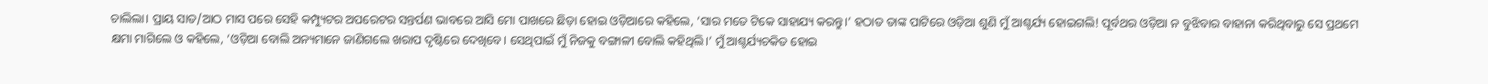ଚାଲିଲା। ପ୍ରାୟ ସାତ/ଆଠ ମାସ ପରେ ସେହି କମ୍ପ୍ୟୁଟର ଅପରେଟର ସନ୍ତର୍ପଣ ଭାବରେ ଆସି ମୋ ପାଖରେ ଛିଡ଼ା ହୋଇ ଓଡ଼ିଆରେ କହିଲେ, ‘ସାର ମତେ ଟିକେ ସାହାଯ୍ୟ କରନ୍ତୁ।’ ହଠାତ ତାଙ୍କ ପାଟିରେ ଓଡ଼ିଆ ଶୁଣି ମୁଁ ଆଶ୍ଚର୍ଯ୍ୟ ହୋଇଗଲି! ପୂର୍ବଥର ଓଡ଼ିଆ ନ ବୁଝିବାର ବାହାନା କରିଥିବାରୁ ସେ ପ୍ରଥମେ କ୍ଷମା ମାଗିଲେ ଓ କହିଲେ, ‘ଓଡ଼ିଆ ବୋଲି ଅନ୍ୟମାନେ ଜାଣିଗଲେ ଖରାପ ଦୃଷ୍ଟିରେ ଦେଖିବେ। ସେଥିପାଇଁ ମୁଁ ନିଜକୁ ବଙ୍ଗାଳୀ ବୋଲି କହିଥିଲି।’ ମୁଁ ଆଶ୍ଚର୍ଯ୍ୟଚକିତ ହୋଇ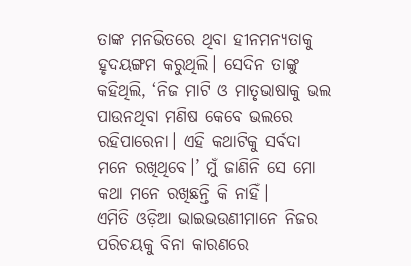ତାଙ୍କ ମନଭିତରେ ଥିବା ହୀନମନ୍ୟତାକୁ ହୃଦୟଙ୍ଗମ କରୁଥିଲି। ସେଦିନ ତାଙ୍କୁ କହିଥିଲି, ‘ନିଜ ମାଟି ଓ ମାତୃଭାଷାକୁ ଭଲ ପାଉନଥିବା ମଣିଷ କେବେ ଭଲରେ ରହିପାରେନା। ଏହି କଥାଟିକୁ ସର୍ବଦା ମନେ ରଖିଥିବେ।’ ମୁଁ ଜାଣିନି ସେ ମୋ କଥା ମନେ ରଖିଛନ୍ତି କି ନାହିଁ।
ଏମିତି ଓଡ଼ିଆ ଭାଇଭଉଣୀମାନେ ନିଜର ପରିଚୟକୁ ବିନା କାରଣରେ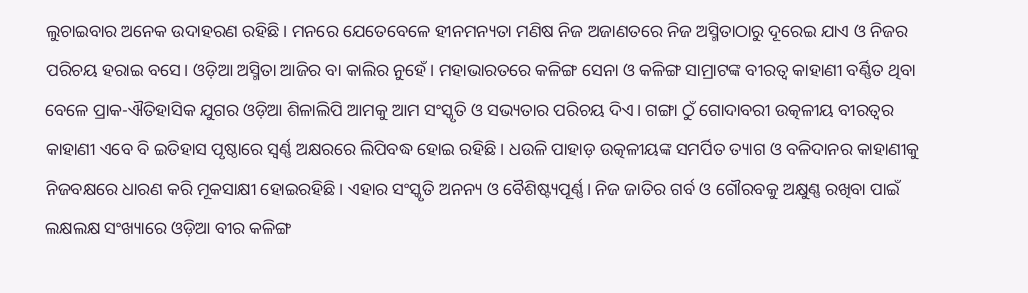ଲୁଚାଇବାର ଅନେକ ଉଦାହରଣ ରହିଛି। ମନରେ ଯେତେବେଳେ ହୀନମନ୍ୟତା ମଣିଷ ନିଜ ଅଜାଣତରେ ନିଜ ଅସ୍ମିତାଠାରୁ ଦୂରେଇ ଯାଏ ଓ ନିଜର ପରିଚୟ ହରାଇ ବସେ। ଓଡ଼ିଆ ଅସ୍ମିତା ଆଜିର ବା କାଲିର ନୁହେଁ। ମହାଭାରତରେ କଳିଙ୍ଗ ସେନା ଓ କଳିଙ୍ଗ ସାମ୍ରାଟଙ୍କ ବୀରତ୍ୱ କାହାଣୀ ବର୍ଣ୍ଣିତ ଥିବା ବେଳେ ପ୍ରାକ-ଐତିହାସିକ ଯୁଗର ଓଡ଼ିଆ ଶିଳାଲିପି ଆମକୁ ଆମ ସଂସ୍କୃତି ଓ ସଭ୍ୟତାର ପରିଚୟ ଦିଏ। ଗଙ୍ଗା ଠୁଁ ଗୋଦାବରୀ ଉତ୍କଳୀୟ ବୀରତ୍ୱର କାହାଣୀ ଏବେ ବି ଇତିହାସ ପୃଷ୍ଠାରେ ସ୍ୱର୍ଣ୍ଣ ଅକ୍ଷରରେ ଲିପିବଦ୍ଧ ହୋଇ ରହିଛି। ଧଉଳି ପାହାଡ଼ ଉତ୍କଳୀୟଙ୍କ ସମର୍ପିତ ତ୍ୟାଗ ଓ ବଳିଦାନର କାହାଣୀକୁ ନିଜବକ୍ଷରେ ଧାରଣ କରି ମୂକସାକ୍ଷୀ ହୋଇରହିଛି। ଏହାର ସଂସ୍କୃତି ଅନନ୍ୟ ଓ ବୈଶିଷ୍ଟ୍ୟପୂର୍ଣ୍ଣ। ନିଜ ଜାତିର ଗର୍ବ ଓ ଗୌରବକୁ ଅକ୍ଷୁଣ୍ଣ ରଖିବା ପାଇଁ ଲକ୍ଷଲକ୍ଷ ସଂଖ୍ୟାରେ ଓଡ଼ିଆ ବୀର କଳିଙ୍ଗ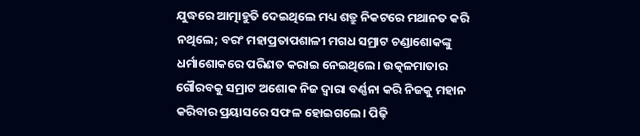ଯୁଦ୍ଧରେ ଆତ୍ମାହୁତି ଦେଇଥିଲେ ମଧ୍ୟ ଶତ୍ରୁ ନିକଟରେ ମଥାନତ କରି ନଥିଲେ; ବରଂ ମହାପ୍ରତାପଶାଳୀ ମଗଧ ସମ୍ରାଟ ଚଣ୍ଡାଶୋକଙ୍କୁ ଧର୍ମାଶୋକରେ ପରିଣତ କରାଇ ନେଇଥିଲେ। ଉତ୍କଳମାତାର ଗୌରବକୁ ସମ୍ରାଟ ଅଶୋକ ନିଜ ଦ୍ୱାରା ବର୍ଣ୍ଣନା କରି ନିଜକୁ ମହାନ କରିବାର ପ୍ରୟାସରେ ସଫଳ ହୋଇଗଲେ। ପିଢ଼ି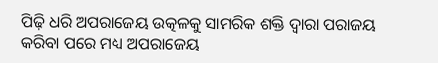ପିଢ଼ି ଧରି ଅପରାଜେୟ ଉତ୍କଳକୁ ସାମରିକ ଶକ୍ତି ଦ୍ୱାରା ପରାଜୟ କରିବା ପରେ ମଧ୍ୟ ଅପରାଜେୟ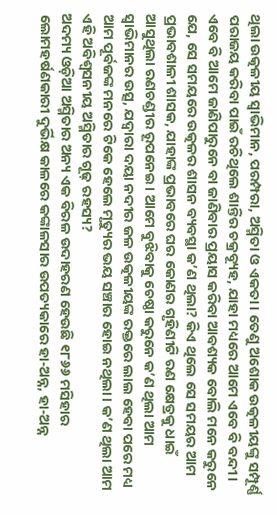ଥିଲା ଉତ୍କଳୀୟ ସ୍ୱାଭିମାନ, ପରମ୍ପରା, ଅସ୍ମିତା ଓ ଏକତା। ତେଣୁ ଅଶୋକ ଉତ୍କଳୀୟଙ୍କୁ ସମ୍ପୂର୍ଣ୍ଣ ପରାଜୟ କରିବା ପାଇଁ ରଚିଥିଲେ ଶାନ୍ତିର ଚକ୍ରବ୍ୟୂହ, ଯାହା ମଧ୍ୟରେ ଆମେ ଏବେ ବି ବନ୍ଦୀ। ଏବେ ବି ଆମେ ଜାଣିପାରୁନେ ବା ଜାଣିବାର ପ୍ରୟାସ କରିବା ଆବଶ୍ୟକ ବୋଲି ମନେ କରୁନେ ଯେ, ସେ ସମୟରେ ଉତ୍କଳର ଶାସନ ବ୍ୟବସ୍ଥା କ’ଣ ଥିଲା? କିଏ ଥିଲେ ସେ ସମୟର ଆମ ପ୍ରଭାବଶାଳୀ ଶାସକ, ଯାହାଙ୍କ ପ୍ରଭାବରେ ଘର କୋଣର ଗୃହିଣୀଟି ରଣ କ୍ଷେତ୍ରକୁ ଧାଇଁ ଆସୁଥିଲା ରଣଚଣ୍ଡୀର ରୂପନେଇ। ଆମେ ବୁଝିବାକୁ ଚେଷ୍ଠା କରୁନେ କ’ଣ ଥିଲା ଆମ ସ୍ୱାଭିମାନର ଉତ୍ସ, ଯଦ୍ୱାରା ଦୟା ନଦୀର ଜଳ ଉତ୍କଳୀୟଙ୍କ ରକ୍ତରେ ଲାଲ ହେବା ପରେ ମଧ୍ୟ ଆମ ପୂର୍ବଜଙ୍କ ମନରେ ଟିକେ ହେଲେ ମୃତ୍ୟୁର ଭୟ ସଞ୍ଚାର ହୋଇ ନଥିଲା। କ’ଣ ଥିଲା ଆମ ଏହି ଅବିଶ୍ୱସନୀୟ ଅସ୍ମିତାର ଗୂଢ଼ ରହସ୍ୟ?
ଅଦମ୍ୟ ଓଡ଼ିଆ ଅସ୍ମିତାର ଅନ୍ୟ ଏକ ବିରଳ ଉଦାହରଣ ହେଉଛି ୧୮୬୬ ମସିହାର ଲୋମହର୍ଷଣକାରୀ ଦୁର୍ଭିକ୍ଷ କାଳରେ କଙ୍କାଳସାର ଉପତ୍ୟକାରେ ହା-ଅନ୍ନ, ହା-ଅନ୍ନ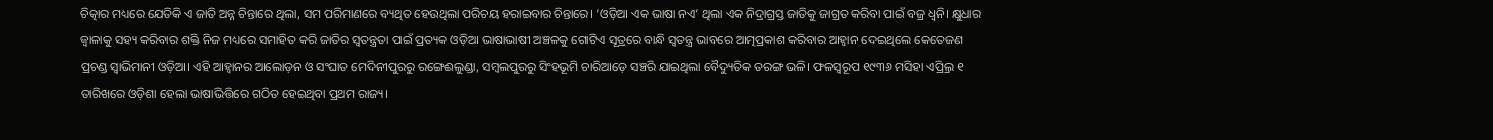ଚିତ୍କାର ମଧ୍ୟରେ ଯେତିକି ଏ ଜାତି ଅନ୍ନ ଚିନ୍ତାରେ ଥିଲା, ସମ ପରିମାଣରେ ବ୍ୟଥିତ ହେଉଥିଲା ପରିଚୟ ହରାଇବାର ଚିନ୍ତାରେ। ‘ଓଡ଼ିଆ ଏକ ଭାଷା ନଏ’ ଥିଲା ଏକ ନିଦ୍ରାଗ୍ରସ୍ତ ଜାତିକୁ ଜାଗ୍ରତ କରିବା ପାଇଁ ବଜ୍ର ଧ୍ୱନି। କ୍ଷୁଧାର ଜ୍ୱାଳାକୁ ସହ୍ୟ କରିବାର ଶକ୍ତି ନିଜ ମଧ୍ୟରେ ସମାହିତ କରି ଜାତିର ସ୍ୱତନ୍ତ୍ରତା ପାଇଁ ପ୍ରତ୍ୟକ ଓଡ଼ିଆ ଭାଷାଭାଷୀ ଅଞ୍ଚଳକୁ ଗୋଟିଏ ସୂତ୍ରରେ ବାନ୍ଧି ସ୍ୱତନ୍ତ୍ର ଭାବରେ ଆତ୍ମପ୍ରକାଶ କରିବାର ଆହ୍ୱାନ ଦେଇଥିଲେ କେତେଜଣ ପ୍ରଚଣ୍ଡ ସ୍ୱାଭିମାନୀ ଓଡ଼ିଆ। ଏହି ଆହ୍ୱାନର ଆଲୋଡ଼ନ ଓ ସଂଘାତ ମେଦିନୀପୁରରୁ ରଙ୍ଗେଈଲୁଣ୍ଡା, ସମ୍ୱଲପୁରରୁ ସିଂହଭୂମି ଚାରିଆଡ଼େ ସଞ୍ଚରି ଯାଇଥିଲା ବୈଦ୍ୟୁତିକ ତରଙ୍ଗ ଭଳି। ଫଳସ୍ୱରୂପ ୧୯୩୬ ମସିହା ଏପ୍ର୍ରିଲ ୧ ତାରିଖରେ ଓଡ଼ିଶା ହେଲା ଭାଷାଭିତ୍ତିରେ ଗଠିତ ହେଇଥିବା ପ୍ରଥମ ରାଜ୍ୟ।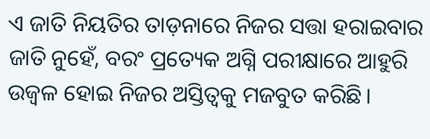ଏ ଜାତି ନିୟତିର ତାଡ଼ନାରେ ନିଜର ସତ୍ତା ହରାଇବାର ଜାତି ନୁହେଁ, ବରଂ ପ୍ରତ୍ୟେକ ଅଗ୍ନି ପରୀକ୍ଷାରେ ଆହୁରି ଉଜ୍ୱଳ ହୋଇ ନିଜର ଅସ୍ତିତ୍ୱକୁ ମଜବୁତ କରିଛି।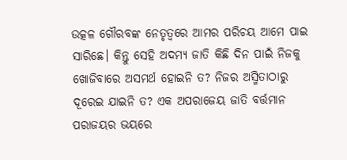ଉତ୍କଳ ଗୌରବଙ୍କ ନେତୃତ୍ୱରେ ଆମର ପରିଚୟ ଆମେ ପାଇ ସାରିଛେ। କିନ୍ତୁ ସେହି ଅଦମ୍ୟ ଜାତି କିଛି ଦିନ ପାଇଁ ନିଜକୁ ଖୋଜିବାରେ ଅସମର୍ଥ ହୋଇନି ତ? ନିଜର ଅସ୍ମିତାଠାରୁ ଦୂରେଇ ଯାଇନି ତ? ଏକ ଅପରାଜେୟ ଜାତି ବର୍ତ୍ତମାନ ପରାଜୟର ଭୟରେ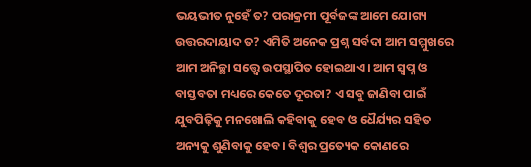ଭୟଭୀତ ନୁହେଁ ତ? ପରାକ୍ରମୀ ପୂର୍ବଜଙ୍କ ଆମେ ଯୋଗ୍ୟ ଉତ୍ତରଦାୟାଦ ତ? ଏମିତି ଅନେକ ପ୍ରଶ୍ନ ସର୍ବଦା ଆମ ସମ୍ମୁଖରେ ଆମ ଅନିଚ୍ଛା ସତ୍ତ୍ବେ ଉପସ୍ଥାପିତ ହୋଇଥାଏ। ଆମ ସ୍ୱପ୍ନ ଓ ବାସ୍ତବତା ମଧ୍ୟରେ କେତେ ଦୂରତା? ଏ ସବୁ ଜାଣିବା ପାଇଁ ଯୁବପିଢ଼ିକୁ ମନଖୋଲି କହିବାକୁ ହେବ ଓ ଧୈର୍ଯ୍ୟର ସହିତ ଅନ୍ୟକୁ ଶୁଣିବାକୁ ହେବ। ବିଶ୍ୱର ପ୍ରତ୍ୟେକ କୋଣରେ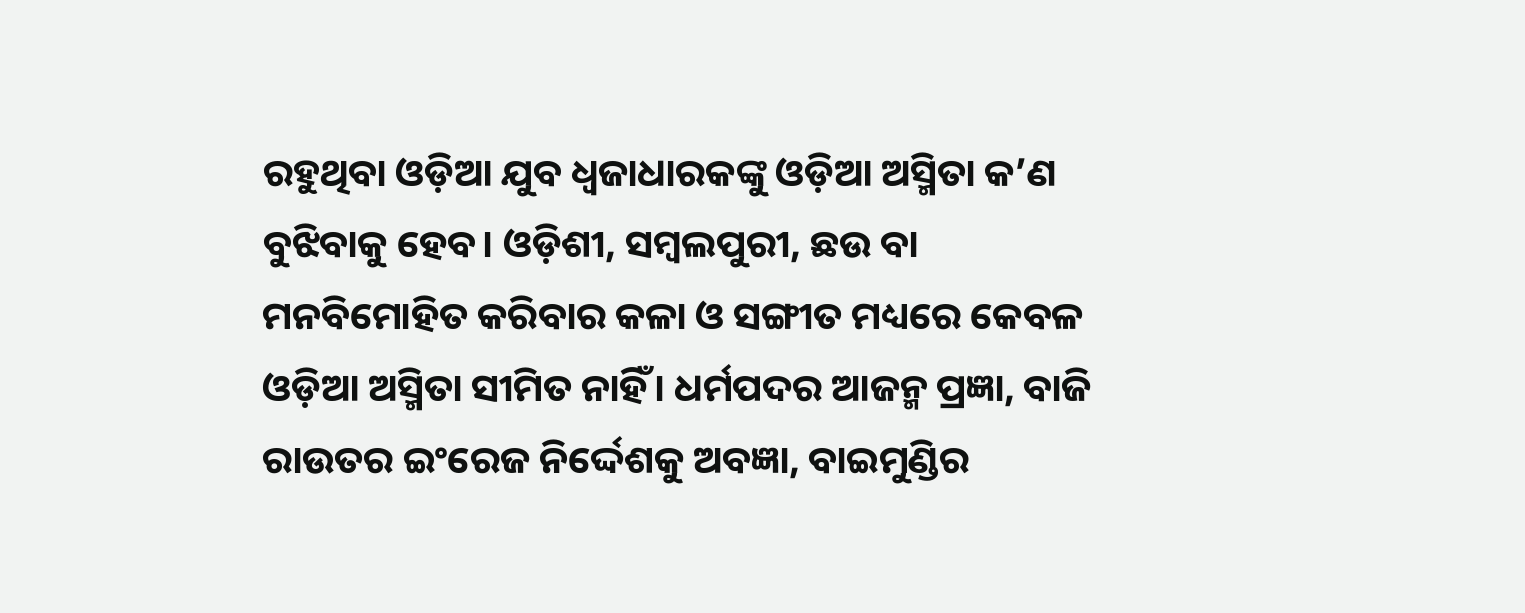ରହୁଥିବା ଓଡ଼ିଆ ଯୁବ ଧ୍ୱଜାଧାରକଙ୍କୁ ଓଡ଼ିଆ ଅସ୍ମିତା କ’ଣ ବୁଝିବାକୁ ହେବ। ଓଡ଼ିଶୀ, ସମ୍ୱଲପୁରୀ, ଛଉ ବା ମନବିମୋହିତ କରିବାର କଳା ଓ ସଙ୍ଗୀତ ମଧ୍ୟରେ କେବଳ ଓଡ଼ିଆ ଅସ୍ମିତା ସୀମିତ ନାହିଁ। ଧର୍ମପଦର ଆଜନ୍ମ ପ୍ରଜ୍ଞା, ବାଜି ରାଉତର ଇଂରେଜ ନିର୍ଦ୍ଦେଶକୁ ଅବଜ୍ଞା, ବାଇମୁଣ୍ଡିର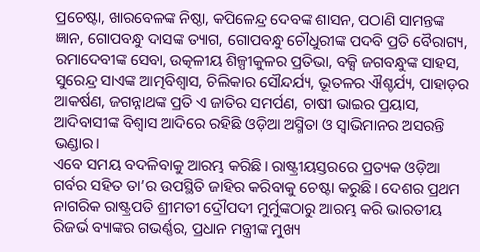ପ୍ରଚେଷ୍ଟା, ଖାରବେଳଙ୍କ ନିଷ୍ଠା, କପିଳେନ୍ଦ୍ର ଦେବଙ୍କ ଶାସନ, ପଠାଣି ସାମନ୍ତଙ୍କ ଜ୍ଞାନ, ଗୋପବନ୍ଧୁ ଦାସଙ୍କ ତ୍ୟାଗ, ଗୋପବନ୍ଧୁ ଚୌଧୁରୀଙ୍କ ପଦବି ପ୍ରତି ବୈରାଗ୍ୟ, ରମାଦେବୀଙ୍କ ସେବା, ଉତ୍କଳୀୟ ଶିଳ୍ପୀକୁଳର ପ୍ରତିଭା, ବକ୍ସି ଜଗବନ୍ଧୁଙ୍କ ସାହସ, ସୁରେନ୍ଦ୍ର ସାଏଙ୍କ ଆତ୍ମବିଶ୍ୱାସ, ଚିଲିକାର ସୌନ୍ଦର୍ଯ୍ୟ, ଭୂତଳର ଐଶ୍ଚର୍ଯ୍ୟ, ପାହାଡ଼ର ଆକର୍ଷଣ, ଜଗନ୍ନାଥଙ୍କ ପ୍ରତି ଏ ଜାତିର ସମର୍ପଣ, ଚାଷୀ ଭାଇର ପ୍ରୟାସ, ଆଦିବାସୀଙ୍କ ବିଶ୍ୱାସ ଆଦିରେ ରହିଛି ଓଡ଼ିଆ ଅସ୍ମିତା ଓ ସ୍ୱାଭିମାନର ଅସରନ୍ତି ଭଣ୍ଡାର।
ଏବେ ସମୟ ବଦଳିବାକୁ ଆରମ୍ଭ କରିଛି। ରାଷ୍ଟ୍ରୀୟସ୍ତରରେ ପ୍ରତ୍ୟକ ଓଡ଼ିଆ ଗର୍ବର ସହିତ ତା’ର ଉପସ୍ଥିତି ଜାହିର କରିବାକୁ ଚେଷ୍ଟା କରୁଛି। ଦେଶର ପ୍ରଥମ ନାଗରିକ ରାଷ୍ଟ୍ରପତି ଶ୍ରୀମତୀ ଦ୍ରୌପଦୀ ମୁର୍ମୁଙ୍କଠାରୁ ଆରମ୍ଭ କରି ଭାରତୀୟ ରିଜର୍ଭ ବ୍ୟାଙ୍କର ଗଭର୍ଣ୍ଣର, ପ୍ରଧାନ ମନ୍ତ୍ରୀଙ୍କ ମୁଖ୍ୟ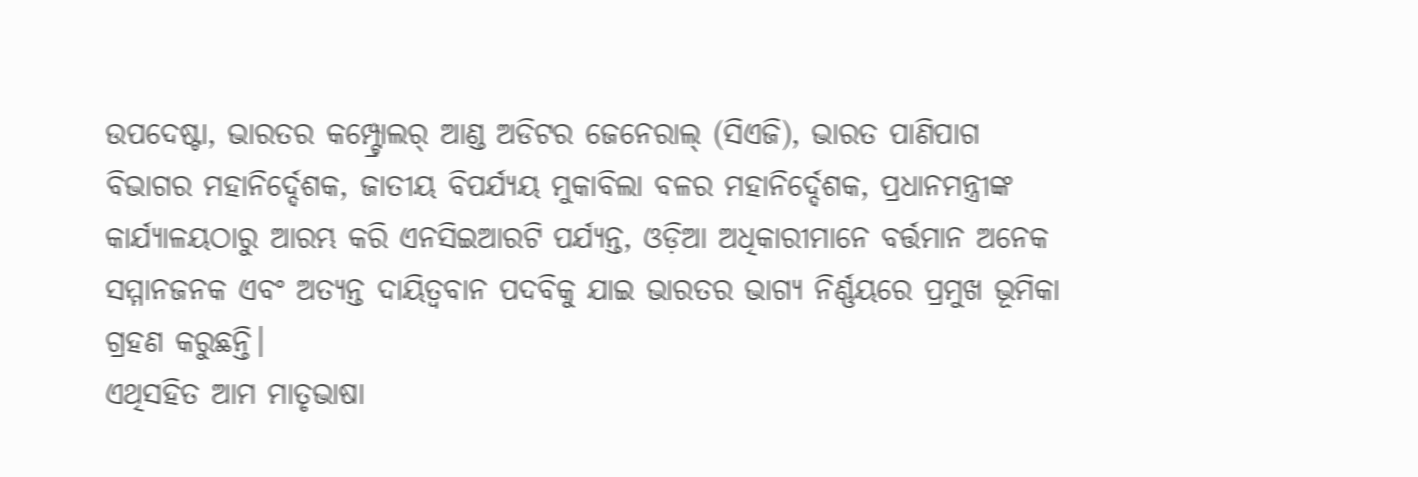ଉପଦେଷ୍ଟା, ଭାରତର କମ୍ପ୍ଟ୍ରୋଲର୍ ଆଣ୍ଡ ଅଡିଟର ଜେନେରାଲ୍ (ସିଏଜି), ଭାରତ ପାଣିପାଗ ବିଭାଗର ମହାନିର୍ଦ୍ଦେଶକ, ଜାତୀୟ ବିପର୍ଯ୍ୟୟ ମୁକାବିଲା ବଳର ମହାନିର୍ଦ୍ଦେଶକ, ପ୍ରଧାନମନ୍ତ୍ରୀଙ୍କ କାର୍ଯ୍ୟାଳୟଠାରୁ ଆରମ୍ଭ କରି ଏନସିଇଆରଟି ପର୍ଯ୍ୟନ୍ତ, ଓଡ଼ିଆ ଅଧିକାରୀମାନେ ବର୍ତ୍ତମାନ ଅନେକ ସମ୍ମାନଜନକ ଏବଂ ଅତ୍ୟନ୍ତ ଦାୟିତ୍ୱବାନ ପଦବିକୁ ଯାଇ ଭାରତର ଭାଗ୍ୟ ନିର୍ଣ୍ଣୟରେ ପ୍ରମୁଖ ଭୂମିକା ଗ୍ରହଣ କରୁଛନ୍ତି।
ଏଥିସହିତ ଆମ ମାତୃଭାଷା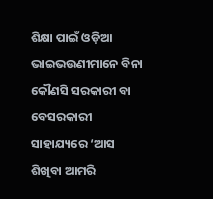ଶିକ୍ଷା ପାଇଁ ଓଡ଼ିଆ ଭାଇଭଉଣୀମାନେ ବିନା କୌଣସି ସରକାରୀ ବା ବେସରକାରୀ ସାହାଯ୍ୟରେ ‘ଆସ ଶିଖିବା ଆମରି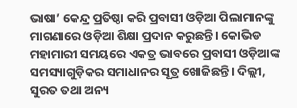ଭାଷା’ କେନ୍ଦ୍ର ପ୍ରତିଷ୍ଠା କରି ପ୍ରବାସୀ ଓଡ଼ିଆ ପିଲାମାନଙ୍କୁ ମାଗଣାରେ ଓଡ଼ିଆ ଶିକ୍ଷା ପ୍ରଦାନ କରୁଛନ୍ତି। କୋଭିଡ ମହାମାରୀ ସମୟରେ ଏକତ୍ର ଭାବରେ ପ୍ରବାସୀ ଓଡ଼ିଆଙ୍କ ସମସ୍ୟାଗୁଡ଼ିକର ସମାଧାନର ସୂତ୍ର ଖୋଜିଛନ୍ତି। ଦିଲ୍ଲୀ, ସୁରତ ତଥା ଅନ୍ୟ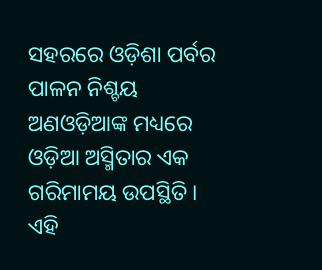ସହରରେ ଓଡ଼ିଶା ପର୍ବର ପାଳନ ନିଶ୍ଚୟ ଅଣଓଡ଼ିଆଙ୍କ ମଧ୍ୟରେ ଓଡ଼ିଆ ଅସ୍ମିତାର ଏକ ଗରିମାମୟ ଉପସ୍ଥିତି। ଏହି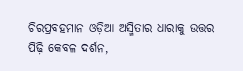ଚିରପ୍ରବହମାନ ଓଡ଼ିଆ ଅସ୍ମିତାର ଧାରାକୁ ଉତ୍ତର ପିଢ଼ି କେବଳ ଦର୍ଶନ,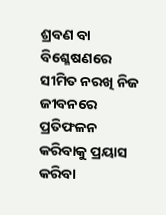ଶ୍ରବଣ ବା ବିଶ୍ଳେଷଣରେ ସୀମିତ ନରଖି ନିଜ ଜୀବନରେ ପ୍ରତିଫଳନ କରିବାକୁ ପ୍ରୟାସ କରିବା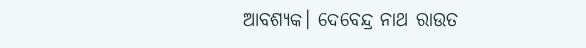ଆବଶ୍ୟକ। ଦେବେନ୍ଦ୍ର ନାଥ ରାଉତ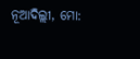ନୂଆଦିଲ୍ଲୀ, ମୋ: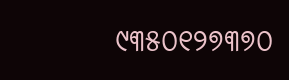୯୩୫୦୧୨୭୩୭୦